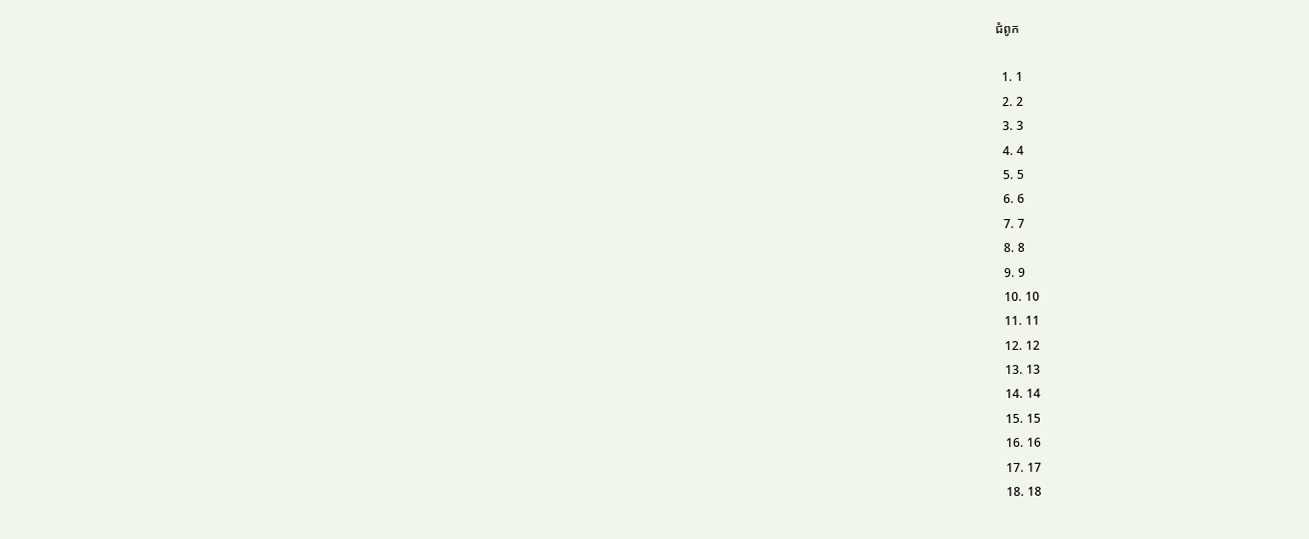ជំពូក

  1. 1
  2. 2
  3. 3
  4. 4
  5. 5
  6. 6
  7. 7
  8. 8
  9. 9
  10. 10
  11. 11
  12. 12
  13. 13
  14. 14
  15. 15
  16. 16
  17. 17
  18. 18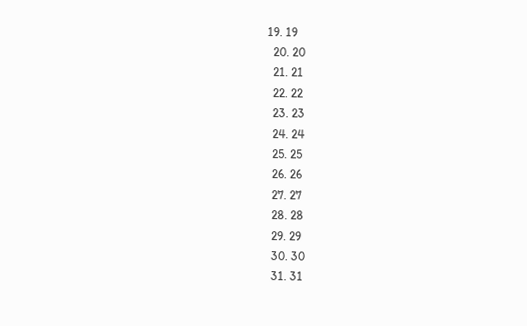19. 19
  20. 20
  21. 21
  22. 22
  23. 23
  24. 24
  25. 25
  26. 26
  27. 27
  28. 28
  29. 29
  30. 30
  31. 31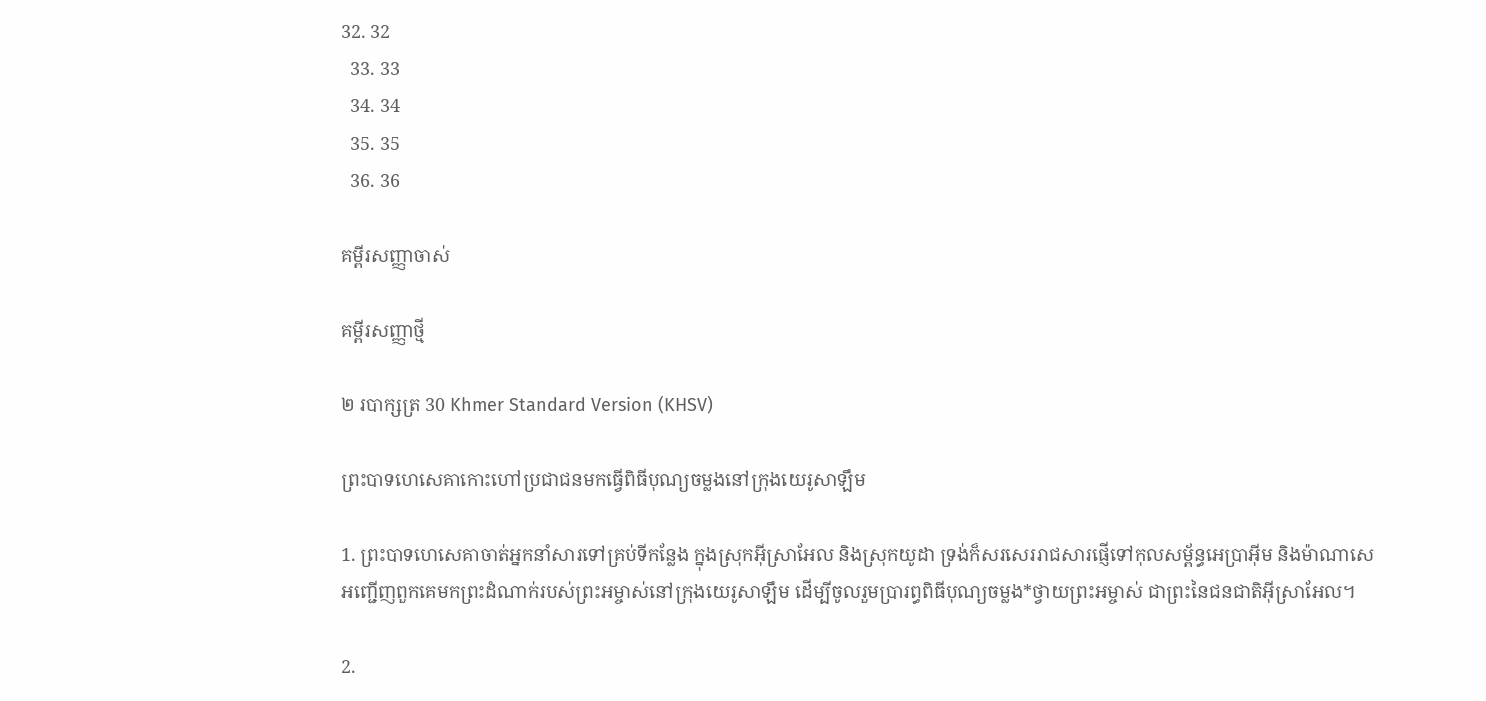32. 32
  33. 33
  34. 34
  35. 35
  36. 36

គម្ពីរសញ្ញាចាស់

គម្ពីរសញ្ញាថ្មី

២ របាក្សត្រ 30 Khmer Standard Version (KHSV)

ព្រះ‌បាទហេ‌សេគាកោះហៅប្រជា‌ជនមកធ្វើពិធីបុណ្យចម្លងនៅក្រុងយេរូ‌សាឡឹម

1. ព្រះ‌បាទហេ‌សេគាចាត់អ្នកនាំសារទៅគ្រប់ទីកន្លែង ក្នុងស្រុកអ៊ីស្រា‌អែល និងស្រុកយូដា ទ្រង់ក៏សរសេររាជ‌សារផ្ញើទៅកុល‌សម្ព័ន្ធអេប្រាអ៊ីម និងម៉ាណា‌សេ អញ្ជើញពួកគេមកព្រះ‌ដំណាក់របស់ព្រះ‌អម្ចាស់នៅក្រុងយេរូ‌សាឡឹម ដើម្បីចូលរួមប្រារព្ធពិធីបុណ្យចម្លង*ថ្វាយព្រះ‌អម្ចាស់ ជាព្រះនៃជន‌ជាតិអ៊ីស្រា‌អែល។

2.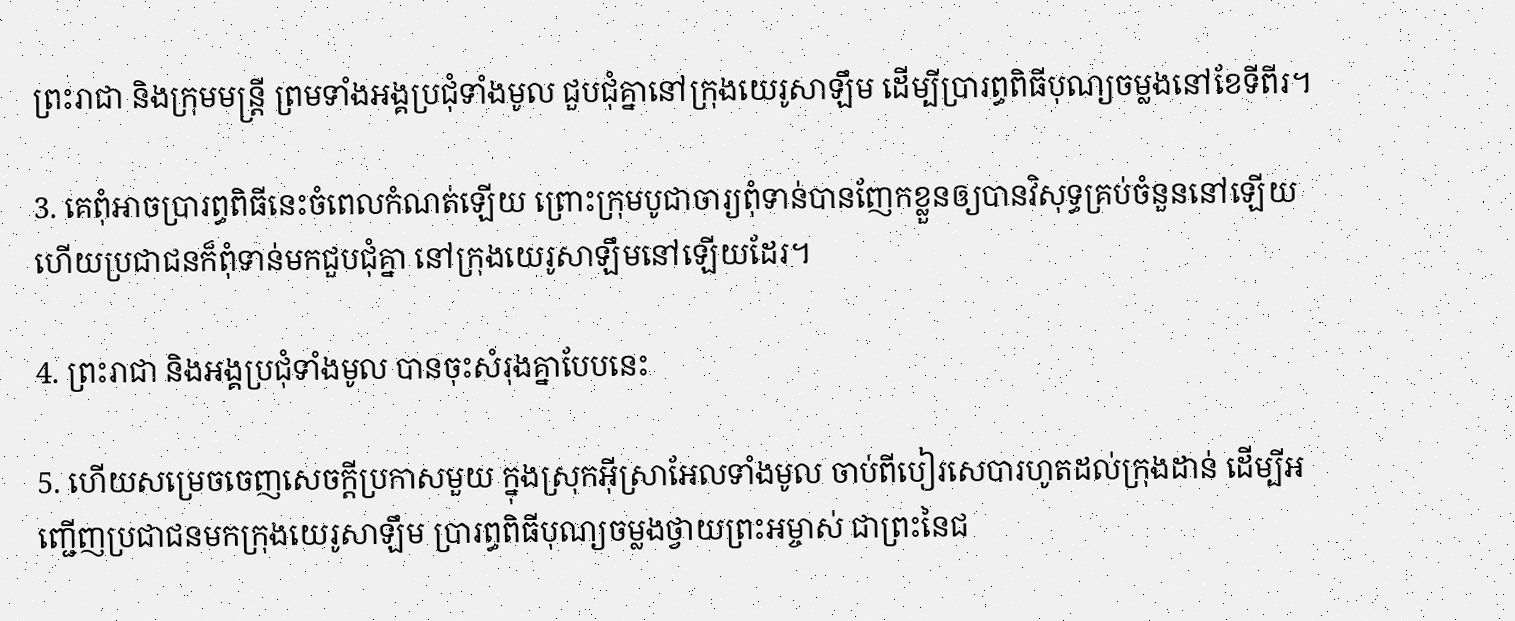ព្រះ‌រាជា និងក្រុមមន្ត្រី ព្រមទាំងអង្គប្រជុំទាំងមូល ជួប‌ជុំគ្នានៅក្រុងយេរូ‌សាឡឹម ដើម្បីប្រារព្ធពិធីបុណ្យចម្លងនៅខែទីពីរ។

3. គេពុំអាចប្រារព្ធពិធីនេះចំពេលកំណត់ឡើយ ព្រោះក្រុមបូជា‌ចារ្យពុំទាន់បានញែកខ្លួនឲ្យបានវិសុទ្ធគ្រប់ចំនួននៅឡើយ ហើយប្រជា‌ជនក៏ពុំទាន់មកជួប‌ជុំគ្នា នៅក្រុងយេរូ‌សាឡឹមនៅឡើយដែរ។

4. ព្រះ‌រាជា និងអង្គប្រជុំទាំងមូល បានចុះសំរុងគ្នាបែបនេះ

5. ហើយសម្រេចចេញសេចក្ដីប្រកាសមួយ ក្នុងស្រុកអ៊ីស្រា‌អែលទាំងមូល ចាប់ពីបៀរ‌សេបារហូតដល់ក្រុងដាន់ ដើម្បីអញ្ជើញប្រជា‌ជនមកក្រុងយេរូ‌សាឡឹម ប្រារព្ធពិធីបុណ្យចម្លងថ្វាយព្រះ‌អម្ចាស់ ជាព្រះនៃជ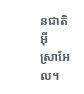ន‌ជាតិអ៊ីស្រា‌អែល។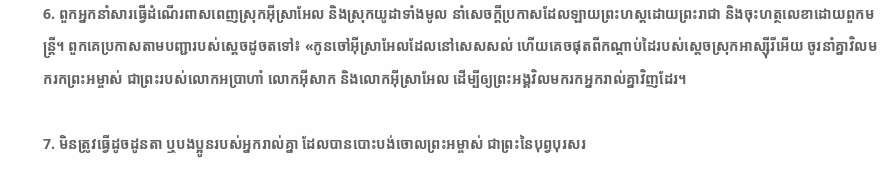6. ពួកអ្នកនាំសារធ្វើដំណើរពាស‌ពេញស្រុកអ៊ីស្រា‌អែល និងស្រុកយូដាទាំងមូល នាំសេចក្ដីប្រកាសដែលឡាយព្រះ‌ហស្ដដោយព្រះ‌រាជា និងចុះហត្ថ‌លេខាដោយពួកមន្ត្រី។ ពួកគេប្រកាសតាមបញ្ជារបស់ស្ដេចដូចតទៅ៖ «កូនចៅអ៊ីស្រា‌អែលដែលនៅសេស‌សល់ ហើយគេចផុតពីកណ្ដាប់ដៃរបស់ស្ដេចស្រុកអាស្ស៊ីរីអើយ ចូរនាំគ្នាវិលមករកព្រះ‌អម្ចាស់ ជាព្រះរបស់លោកអប្រាហាំ លោកអ៊ីសាក និងលោកអ៊ីស្រា‌អែល ដើម្បីឲ្យព្រះ‌អង្គវិលមករកអ្នករាល់គ្នាវិញដែរ។

7. មិនត្រូវធ្វើដូចដូនតា ឬបង‌ប្អូនរបស់អ្នករាល់គ្នា ដែលបានបោះបង់ចោលព្រះ‌អម្ចាស់ ជាព្រះនៃបុព្វបុរសរ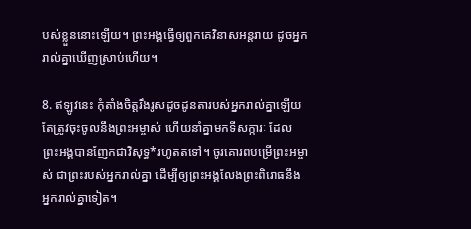បស់ខ្លួននោះឡើយ។ ព្រះ‌អង្គធ្វើឲ្យពួកគេវិនាសអន្តរាយ ដូចអ្នករាល់គ្នាឃើញស្រាប់ហើយ។

8. ឥឡូវនេះ កុំតាំងចិត្តរឹង‌រូសដូចដូនតារបស់អ្នករាល់គ្នាឡើយ តែត្រូវចុះចូលនឹងព្រះ‌អម្ចាស់ ហើយនាំគ្នាមកទី‌សក្ការៈ ដែលព្រះ‌អង្គបានញែកជាវិសុទ្ធ*រហូតតទៅ។ ចូរគោរពបម្រើព្រះ‌អម្ចាស់ ជាព្រះរបស់អ្នករាល់គ្នា ដើម្បីឲ្យព្រះ‌អង្គលែងព្រះ‌ពិរោធនឹងអ្នករាល់គ្នាទៀត។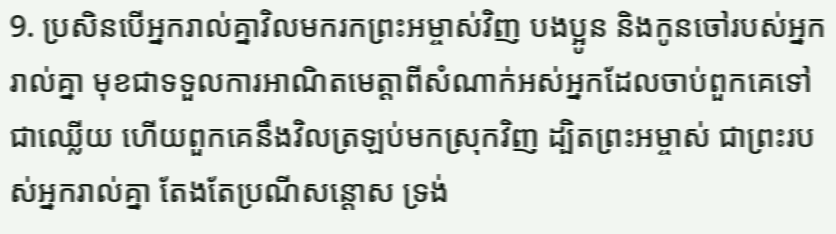9. ប្រសិនបើអ្នករាល់គ្នាវិលមករកព្រះ‌អម្ចាស់វិញ បង‌ប្អូន និងកូនចៅរបស់អ្នករាល់គ្នា មុខជាទទួលការអាណិតមេត្តាពីសំណាក់អស់អ្នកដែលចាប់ពួកគេទៅជាឈ្លើយ ហើយពួកគេនឹងវិលត្រឡប់មកស្រុកវិញ ដ្បិតព្រះ‌អម្ចាស់ ជាព្រះរបស់អ្នករាល់គ្នា តែងតែប្រណីសន្ដោស ទ្រង់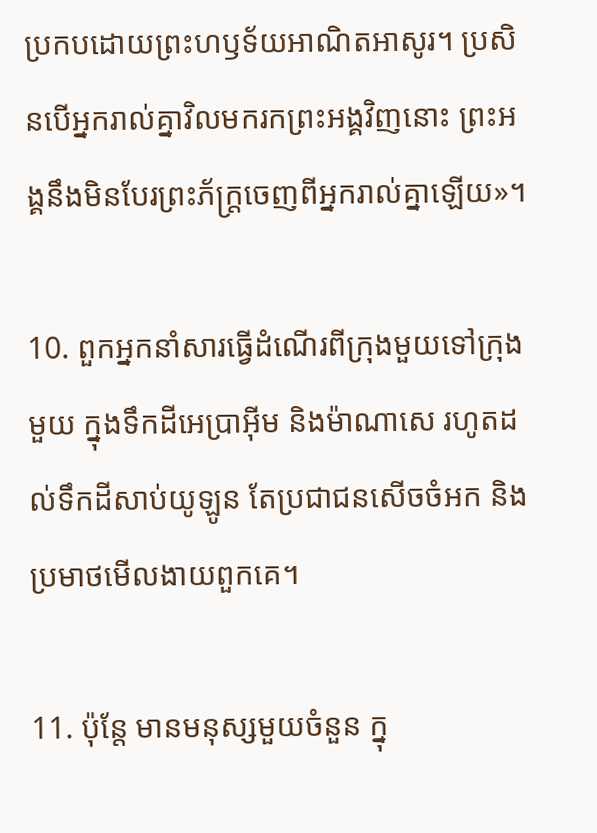ប្រកបដោយព្រះ‌ហឫទ័យអាណិតអាសូរ។ ប្រសិនបើអ្នករាល់គ្នាវិលមករកព្រះ‌អង្គវិញនោះ ព្រះ‌អង្គនឹងមិនបែរព្រះ‌ភ័ក្ត្រចេញពីអ្នករាល់គ្នាឡើយ»។

10. ពួកអ្នកនាំសារធ្វើដំណើរពីក្រុងមួយទៅក្រុងមួយ ក្នុងទឹកដីអេប្រាអ៊ីម និងម៉ាណា‌សេ រហូតដល់ទឹកដីសាប់យូ‌ឡូន តែប្រជា‌ជនសើចចំអក និងប្រមាថមើល‌ងាយពួកគេ។

11. ប៉ុន្តែ មានមនុស្សមួយចំនួន ក្នុ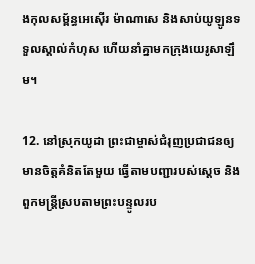ងកុល‌សម្ព័ន្ធអេ‌ស៊ើរ ម៉ាណា‌សេ និងសាប់យូ‌ឡូនទទួលស្គាល់កំហុស ហើយនាំគ្នាមកក្រុងយេរូ‌សាឡឹម។

12. នៅស្រុកយូដា ព្រះ‌ជាម្ចាស់ជំរុញប្រជា‌ជនឲ្យមានចិត្តគំនិតតែមួយ ធ្វើតាមបញ្ជារបស់ស្ដេច និងពួកមន្ត្រីស្របតាមព្រះ‌បន្ទូលរប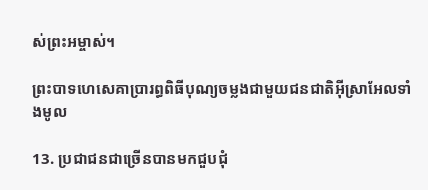ស់ព្រះ‌អម្ចាស់។

ព្រះ‌បាទហេ‌សេគាប្រារព្ធពិធីបុណ្យចម្លងជាមួយជន‌ជាតិអ៊ីស្រា‌អែលទាំងមូល

13. ប្រជា‌ជនជាច្រើនបានមកជួប‌ជុំ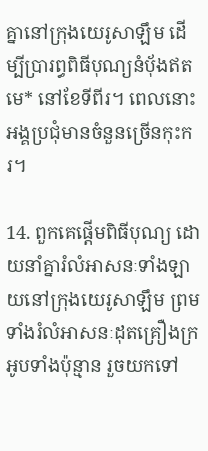គ្នានៅក្រុងយេរូ‌សាឡឹម ដើម្បីប្រារព្ធពិធីបុណ្យនំបុ័ងឥតមេ* នៅខែទីពីរ។ ពេលនោះ អង្គប្រជុំមានចំនួនច្រើនកុះ‌ករ។

14. ពួកគេផ្ដើមពិធីបុណ្យ ដោយនាំគ្នារំលំអាសនៈទាំង‌ឡាយនៅក្រុងយេរូ‌សាឡឹម ព្រមទាំងរំលំអាសនៈដុតគ្រឿងក្រអូបទាំងប៉ុន្មាន រួចយកទៅ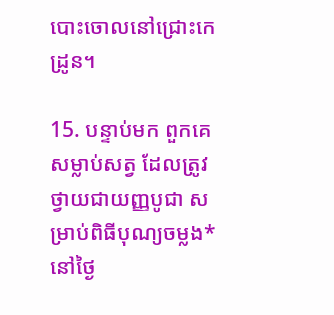បោះចោលនៅជ្រោះកេដ្រូន។

15. បន្ទាប់មក ពួកគេសម្លាប់សត្វ ដែលត្រូវថ្វាយជាយញ្ញ‌បូជា សម្រាប់ពិធីបុណ្យចម្លង* នៅថ្ងៃ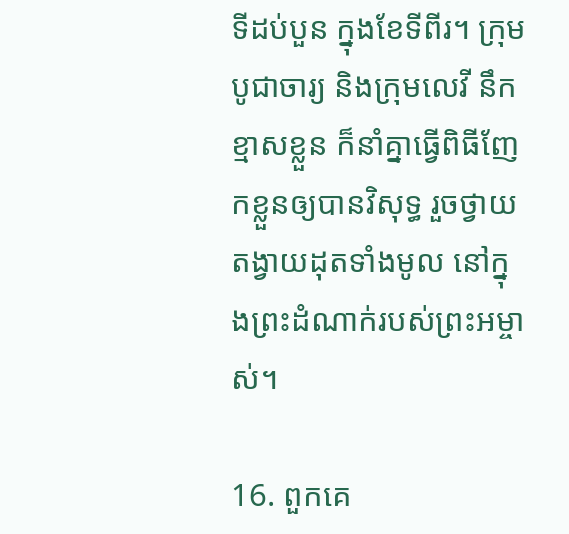ទីដប់‌បួន ក្នុងខែទីពីរ។ ក្រុមបូជា‌ចារ្យ និងក្រុមលេវី នឹកខ្មាសខ្លួន ក៏នាំគ្នាធ្វើពិធីញែកខ្លួនឲ្យបានវិសុទ្ធ រួចថ្វាយតង្វាយដុតទាំងមូល នៅក្នុងព្រះ‌ដំណាក់របស់ព្រះ‌អម្ចាស់។

16. ពួកគេ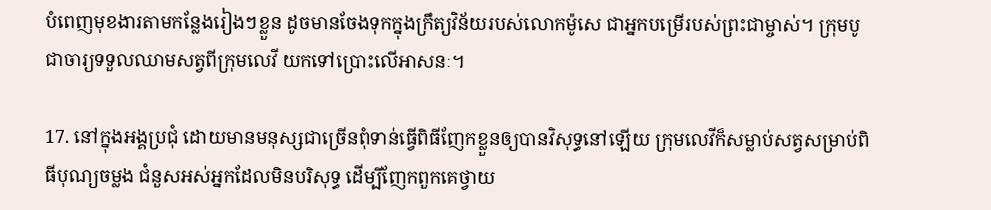បំពេញមុខ‌ងារតាមកន្លែងរៀងៗខ្លួន ដូចមានចែងទុកក្នុងក្រឹត្យ‌វិន័យរបស់លោកម៉ូសេ ជាអ្នកបម្រើរបស់ព្រះ‌ជាម្ចាស់។ ក្រុមបូជា‌ចារ្យទទួលឈាមសត្វពីក្រុមលេវី យកទៅប្រោះលើអាសនៈ។

17. នៅក្នុងអង្គប្រជុំ ដោយមានមនុស្សជាច្រើនពុំទាន់ធ្វើពិធីញែកខ្លួនឲ្យបានវិសុទ្ធនៅឡើយ ក្រុមលេវីក៏សម្លាប់សត្វសម្រាប់ពិធីបុណ្យចម្លង ជំនួសអស់អ្នកដែលមិនបរិសុទ្ធ ដើម្បីញែកពួកគេថ្វាយ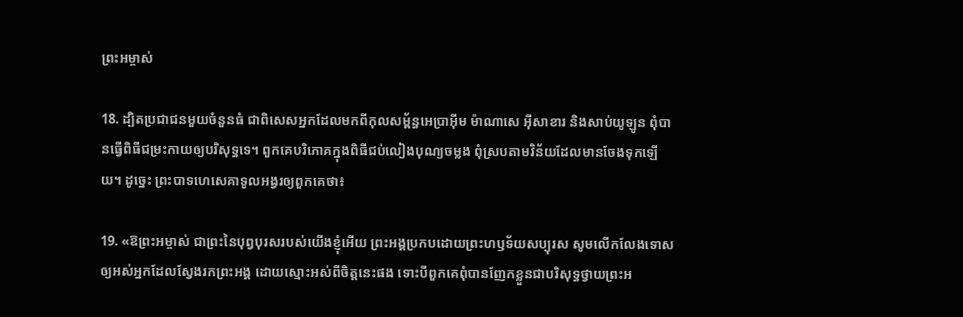ព្រះ‌អម្ចាស់

18. ដ្បិតប្រជា‌ជនមួយចំនួនធំ ជាពិសេសអ្នកដែលមកពីកុល‌សម្ព័ន្ធអេប្រាអ៊ីម ម៉ាណា‌សេ អ៊ីសា‌ខារ និងសាប់យូ‌ឡូន ពុំបានធ្វើពិធីជម្រះកាយឲ្យបរិសុទ្ធទេ។ ពួកគេបរិភោគក្នុងពិធីជប់‌លៀងបុណ្យចម្លង ពុំស្របតាមវិន័យដែលមានចែងទុកឡើយ។ ដូច្នេះ ព្រះ‌បាទហេ‌សេគាទូល‌អង្វរឲ្យពួកគេថា៖

19. «ឱព្រះ‌អម្ចាស់ ជាព្រះនៃបុព្វបុរសរបស់យើងខ្ញុំអើយ ព្រះ‌អង្គប្រកបដោយព្រះ‌ហឫទ័យសប្បុរស សូមលើក‌លែងទោសឲ្យអស់អ្នកដែលស្វែងរកព្រះ‌អង្គ ដោយស្មោះអស់ពីចិត្តនេះផង ទោះបីពួកគេពុំបានញែកខ្លួនជាបរិសុទ្ធថ្វាយព្រះ‌អ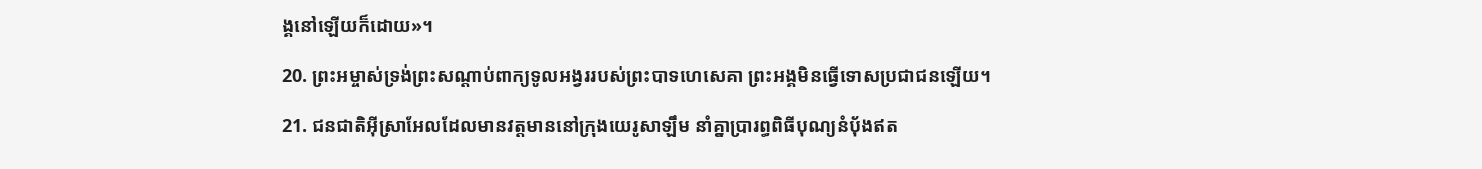ង្គនៅឡើយក៏ដោយ»។

20. ព្រះ‌អម្ចាស់ទ្រង់ព្រះ‌សណ្ដាប់ពាក្យទូល‌អង្វររបស់ព្រះ‌បាទហេ‌សេគា ព្រះ‌អង្គមិនធ្វើទោសប្រជា‌ជនឡើយ។

21. ជន‌ជាតិអ៊ីស្រា‌អែលដែលមានវត្ត‌មាននៅក្រុងយេរូ‌សាឡឹម នាំគ្នាប្រារព្ធពិធីបុណ្យនំបុ័ងឥត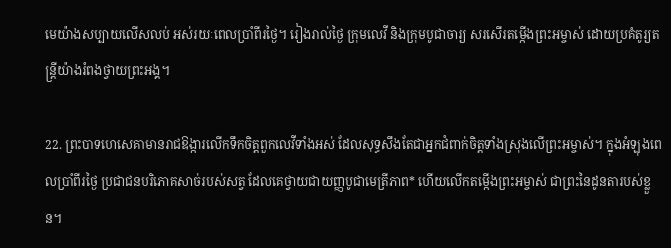មេយ៉ាងសប្បាយលើស‌លប់ អស់រយៈពេលប្រាំ‌ពីរថ្ងៃ។ រៀងរាល់ថ្ងៃ ក្រុមលេវី និងក្រុមបូជា‌ចារ្យ សរសើរតម្កើងព្រះ‌អម្ចាស់ ដោយប្រគំតូរ្យ‌តន្ត្រីយ៉ាងរំពងថ្វាយព្រះ‌អង្គ។

22. ព្រះ‌បាទហេ‌សេគាមានរាជ‌ឱង្ការលើកទឹកចិត្តពួកលេវីទាំងអស់ ដែលសុទ្ធ‌សឹងតែជាអ្នកជំពាក់ចិត្តទាំងស្រុងលើព្រះ‌អម្ចាស់។ ក្នុងអំឡុងពេលប្រាំ‌ពីរថ្ងៃ ប្រជា‌ជនបរិភោគសាច់របស់សត្វ ដែលគេថ្វាយជាយញ្ញ‌បូជាមេត្រី‌ភាព* ហើយលើកតម្កើងព្រះ‌អម្ចាស់ ជាព្រះនៃដូនតារបស់ខ្លួន។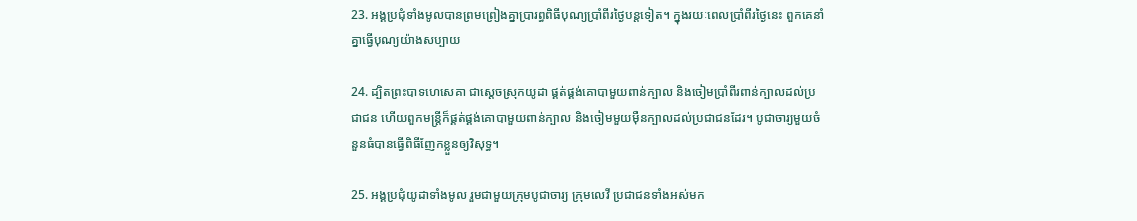23. អង្គប្រជុំទាំងមូលបានព្រមព្រៀងគ្នាប្រារព្ធពិធីបុណ្យប្រាំ‌ពីរថ្ងៃបន្តទៀត។ ក្នុងរយៈពេលប្រាំ‌ពីរថ្ងៃនេះ ពួកគេនាំគ្នាធ្វើបុណ្យយ៉ាងសប្បាយ

24. ដ្បិតព្រះ‌បាទហេ‌សេគា ជាស្ដេចស្រុកយូដា ផ្គត់‌ផ្គង់គោបាមួយពាន់ក្បាល និងចៀមប្រាំ‌ពីរពាន់ក្បាលដល់ប្រជា‌ជន ហើយពួកមន្ត្រីក៏ផ្គត់‌ផ្គង់គោបាមួយពាន់ក្បាល និងចៀមមួយម៉ឺនក្បាលដល់ប្រជា‌ជនដែរ។ បូជា‌ចារ្យមួយចំនួនធំបានធ្វើពិធីញែកខ្លួនឲ្យវិសុទ្ធ។

25. អង្គប្រជុំយូដាទាំងមូល រួមជាមួយក្រុមបូជា‌ចារ្យ ក្រុមលេវី ប្រជា‌ជនទាំងអស់មក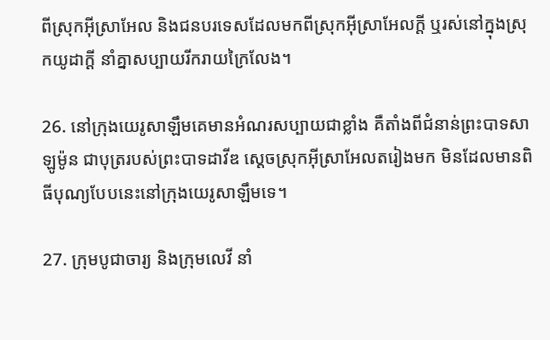ពីស្រុកអ៊ីស្រា‌អែល និងជនបរទេសដែលមកពីស្រុកអ៊ីស្រា‌អែលក្ដី ឬរស់នៅក្នុងស្រុកយូដាក្ដី នាំគ្នាសប្បាយរីក‌រាយក្រៃ‌លែង។

26. នៅក្រុងយេរូ‌សាឡឹមគេមានអំណរសប្បាយជាខ្លាំង គឺតាំងពីជំនាន់ព្រះ‌បាទសាឡូម៉ូន ជាបុត្ររបស់ព្រះ‌បាទដាវីឌ ស្ដេចស្រុកអ៊ីស្រា‌អែលតរៀងមក មិនដែលមានពិធីបុណ្យបែបនេះនៅក្រុងយេរូ‌សាឡឹមទេ។

27. ក្រុមបូជា‌ចារ្យ និងក្រុមលេវី នាំ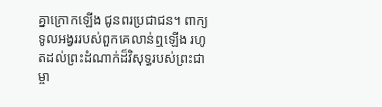គ្នាក្រោកឡើង ជូនពរប្រជា‌ជន។ ពាក្យទូល‌អង្វររបស់ពួកគេលាន់ឮឡើង រហូតដល់ព្រះ‌ដំណាក់ដ៏‌វិសុទ្ធរបស់ព្រះ‌ជាម្ចា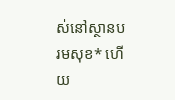ស់នៅស្ថានបរម‌សុខ* ហើយ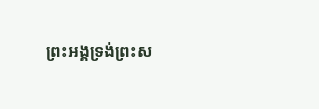ព្រះ‌អង្គទ្រង់ព្រះ‌ស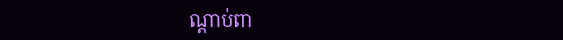ណ្ដាប់ពា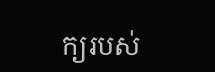ក្យរបស់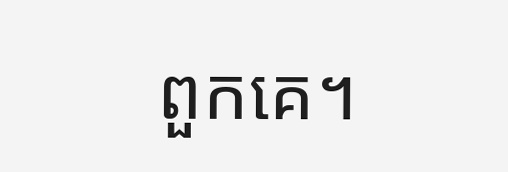ពួកគេ។